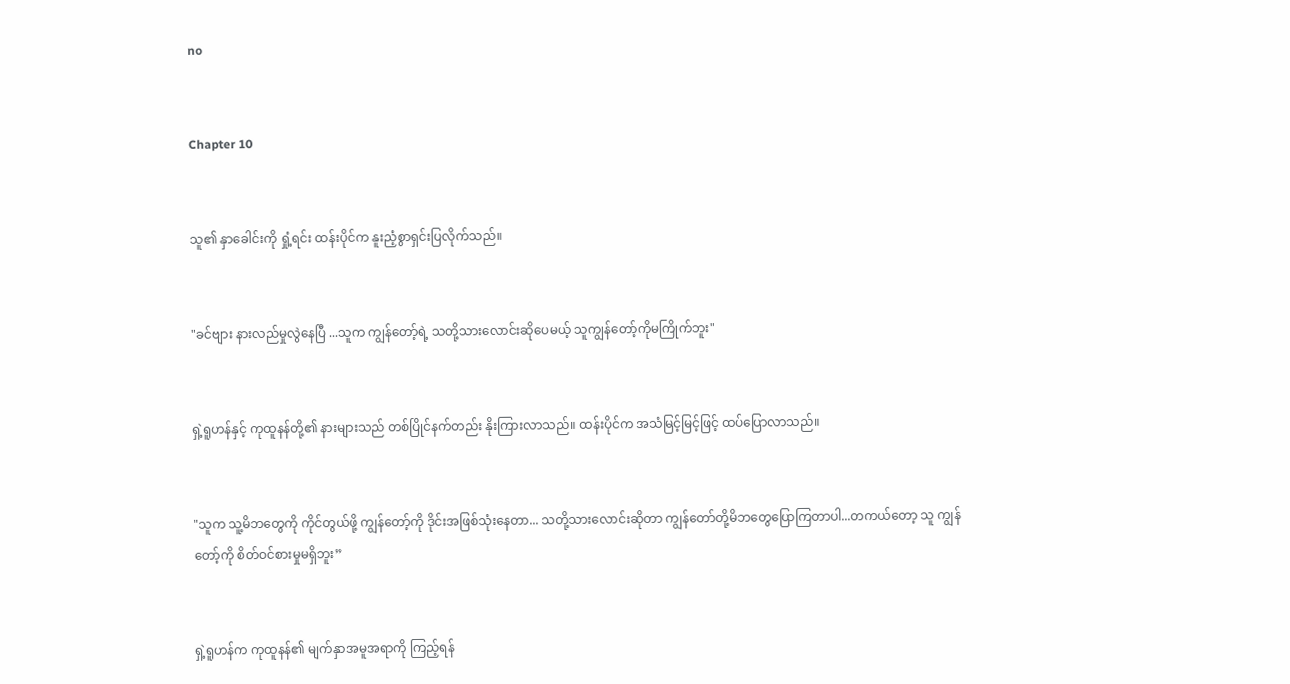no


Chapter 10


သူ၏ နှာခေါင်းကို ရှုံ့ရင်း ထန်းပိုင်က နူးညံ့စွာရှင်းပြလိုက်သည်။


"ခင်ဗျား နားလည်မှုလွဲနေပြီ ...သူက ကျွန်တော့်ရဲ့ သတို့သားလောင်းဆိုပေမယ့် သူကျွန်‌တော့်ကိုမကြိုက်ဘူး"


ရှဲ့ရူဟန်နှင့် ကုထူနန်တို့၏ နားများသည် တစ်ပြိုင်နက်တည်း နိုးကြားလာသည်။ ထန်းပိုင်က အသံမြင့်မြင့်ဖြင့် ထပ်ပြောလာသည်။


"သူက သူ့မိဘတွေကို ကိုင်တွယ်ဖို့ ကျွန်တော့်ကို ဒိုင်းအဖြစ်သုံးနေတာ... သတို့သားလောင်းဆိုတာ ကျွန်တော်တို့မိဘတွေပြောကြတာပါ...တကယ်တော့ သူ ကျွန်တော့်ကို စိတ်ဝင်စားမှုမရှိဘူး”


ရှဲ့ရူဟန်က ကုထူနန်၏ မျက်နှာအမူအရာကို ကြည့်ရန်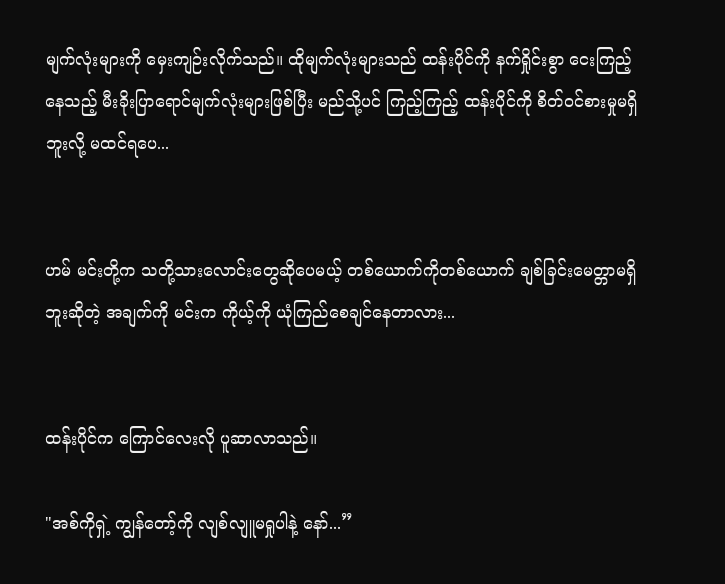မျက်လုံးများကို မှေးကျဉ်းလိုက်သည်။ ထိုမျက်လုံးများသည် ထန်းပိုင်ကို နက်ရှိုင်းစွာ ငေးကြည့်နေသည့် မီးခိုးပြာရောင်မျက်လုံးများဖြစ်ပြီး မည်သို့ပင် ကြည့်ကြည့် ထန်းပိုင်ကို စိတ်ဝင်စားမှုမရှိဘူးလို့ မထင်ရပေ...


ဟမ် မင်းတို့က သတို့သားလောင်းတွေဆိုပေမယ့် တစ်ယောက်ကိုတစ်ယောက် ချစ်ခြင်းမေတ္တာမရှိဘူးဆိုတဲ့ အချက်ကို မင်းက ကိုယ့်ကို ယုံကြည်စေချင်‌နေတာလား...


ထန်းပိုင်က ကြောင်လေးလို ပူဆာလာသည်။

"အစ်ကိုရှဲ့ ကျွန်တော့်ကို လျစ်လျူမရှုပါနဲ့ နော်...”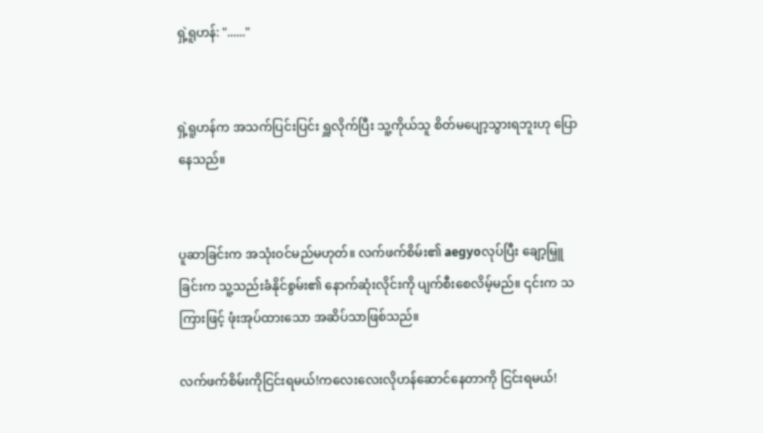ရှဲ့ရူဟန်: "......"


ရှဲ့ရူဟန်က အသက်ပြင်းပြင်း ရှူလိုက်ပြီး သူ့ကိုယ်သူ စိတ်မပျော့သွားရဘူးဟု ပြောနေသည်။


ပူဆာခြင်းက အသုံးဝင်မည်မဟုတ်။ လက်ဖက်စိမ်း၏ aegyoလုပ်ပြီး ချော့မြှူခြင်းက သူ့သည်းခံနိုင်စွမ်း၏ နောက်ဆုံးလိုင်းကို ပျက်စီးစေလိမ့်မည်။ ၎င်းက သကြားဖြင့် ဖုံးအုပ်ထားသော အဆိပ်သာဖြစ်သည်။

လက်ဖက်စိမ်းကိုငြင်းရမယ်!ကလေးလေးလိုဟန်ဆောင်နေတာကို ငြင်းရမယ်!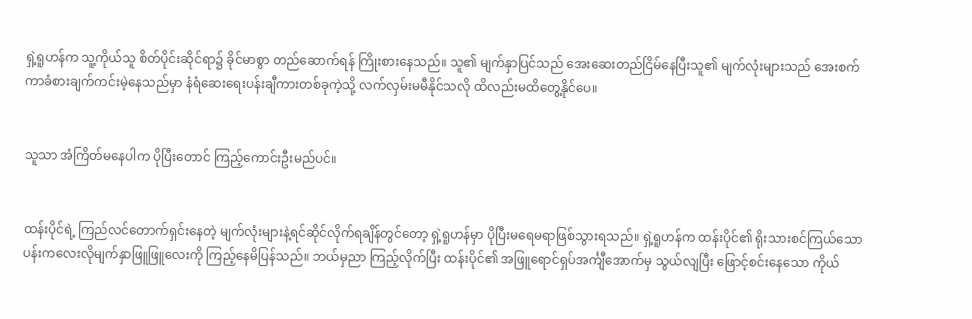ရှဲ့ရူဟန်က သူ့ကိုယ်သူ စိတ်ပိုင်းဆိုင်ရာ၌ ခိုင်မာစွာ တည်ဆောက်ရန် ကြိုးစားနေသည်။ သူ၏ မျက်နှာပြင်သည် အေးဆေးတည်ငြိမ်နေပြီးသူ၏ မျက်လုံးများသည် အေးစက်ကာခံစားချက်ကင်းမဲ့နေသည်မှာ နံရံဆေးရေးပန်းချီကားတစ်ခုကဲ့သို့ လက်လှမ်းမမီနိုင်သလို ထိလည်းမထိတွေ့နိုင်ပေ။


သူသာ အံကြိတ်မ‌နေပါက ပိုပြီးတောင် ကြည့်ကောင်းဦးမည်ပင်။


ထန်းပိုင်ရဲ့ ကြည်လင်တောက်ရှင်းနေတဲ့ မျက်လုံးများနဲ့ရင်ဆိုင်လိုက်ရချိန်တွင်တော့ ရှဲ့ရူဟန်မှာ ပိုပြီးမရေမရာဖြစ်သွားရသည်။ ရှဲ့ရူဟန်က ထန်းပိုင်၏ ရိုးသားစင်ကြယ်သော ပန်းကလေးလိုမျက်နှာဖြူဖြူလေးကို ကြည့်နေမိပြန်သည်။ ဘယ်မှညာ ကြည့်လိုက်ပြီး ထန်းပိုင်၏ အဖြူရောင်ရှပ်အင်္ကျီအောက်မှ သွယ်လျပြီး ဖြောင့်စင်းနေသော ကိုယ်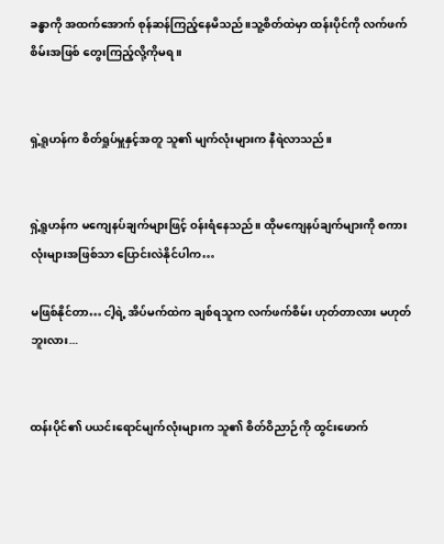ခန္ဓာကို အထက်အောက် စုန်ဆန်ကြည့်နေမိသည်။သူ့စိတ်ထဲမှာ ထန်းပိုင်ကို လက်ဖက်စိမ်းအဖြစ် တွေးကြည့်လို့ကိုမရ။


ရှဲ့ရူဟန်က စိတ်ရှုပ်မှူနှင့်အတူ သူ၏ မျက်လုံးများက နီရဲလာသည်။


ရှဲ့ရူဟန်က မကျေနပ်ချက်များဖြင့် ဝန်းရံနေသည်။ ထိုမကျေနပ်ချက်များကို စကားလုံးများအဖြစ်သာ ပြောင်းလဲနိုင်ပါက…

မဖြစ်နိုင်တာ… ငါ့ရဲ့ အိပ်မက်ထဲက ချစ်ရသူက လက်ဖက်စိမ်း ဟုတ်တာလား မဟုတ်ဘူးလား...


ထန်းပိုင်၏ ပယင်းရောင်မျက်လုံးများက သူ၏ စိတ်ဝိညာဉ်ကို ထွင်းဖောက်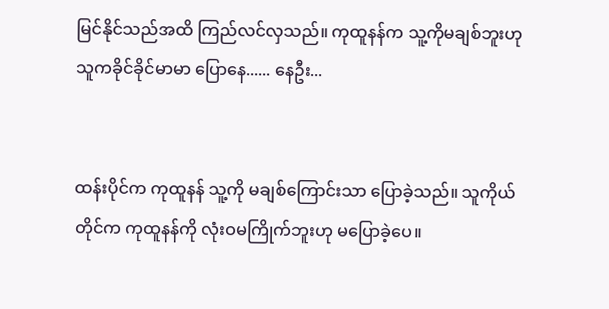မြင်နိုင်သည်အထိ ကြည်လင်လှသည်။ ကုထူနန်က သူ့ကိုမချစ်ဘူးဟု သူကခိုင်ခိုင်မာမာ ပြောနေ...... နေဦး...


ထန်းပိုင်က ကုထူနန် သူ့ကို မချစ်ကြောင်းသာ ပြောခဲ့သည်။ သူကိုယ်တိုင်က ကုထူနန်ကို လုံးဝမကြိုက်ဘူးဟု မပြောခဲ့ပေ။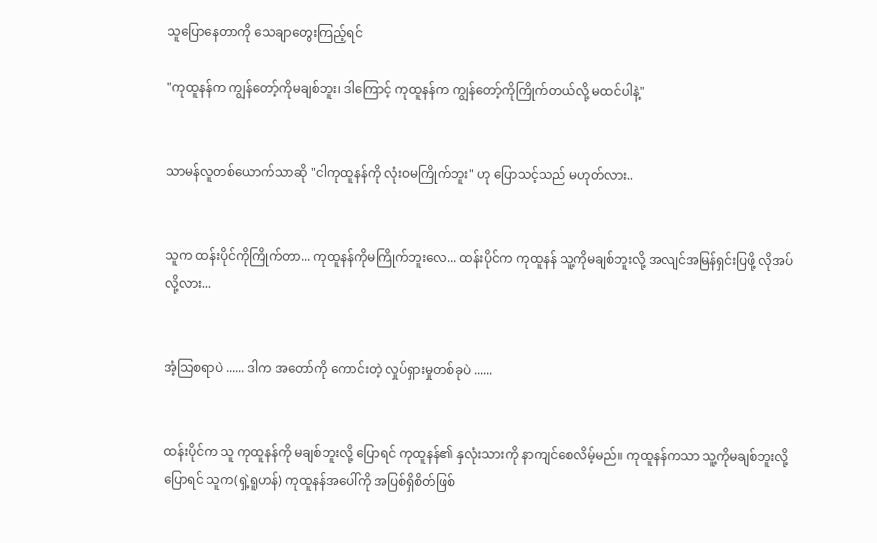သူပြောနေတာကို သေချာတွေးကြည့်ရင်

"ကုထူနန်က ကျွန်တော့်ကိုမချစ်ဘူး၊ ဒါကြောင့် ကုထူနန်က ကျွန်တော့်ကိုကြိုက်တယ်လို့ မထင်ပါနဲ့"


သာမန်လူတစ်ယောက်သာဆို "ငါကုထူနန်ကို လုံးဝမကြိုက်ဘူး" ဟု ပြောသင့်သည် မဟုတ်လား..


သူက ထန်းပိုင်ကိုကြိုက်တာ... ကုထူနန်ကိုမကြိုက်ဘူးလေ... ထန်းပိုင်က ကုထူနန် သူ့ကိုမချစ်ဘူးလို့ အလျင်အမြန်ရှင်းပြဖို့ လိုအပ်လို့လား...


အံ့သြစရာပဲ ...... ဒါက အတော်ကို ကောင်းတဲ့ လှုပ်ရှားမှုတစ်ခုပဲ ......


ထန်းပိုင်က သူ ကုထူနန်ကို မချစ်ဘူးလို့ ပြောရင် ကုထူနန်၏ နှလုံးသားကို နာကျင်စေလိမ့်မည်။ ကုထူနန်ကသာ သူ့ကိုမချစ်ဘူးလို့ ပြောရင် သူက(ရှဲ့ရူဟန်) ကုထူနန်အပေါ်ကို အပြစ်ရှိစိတ်ဖြစ်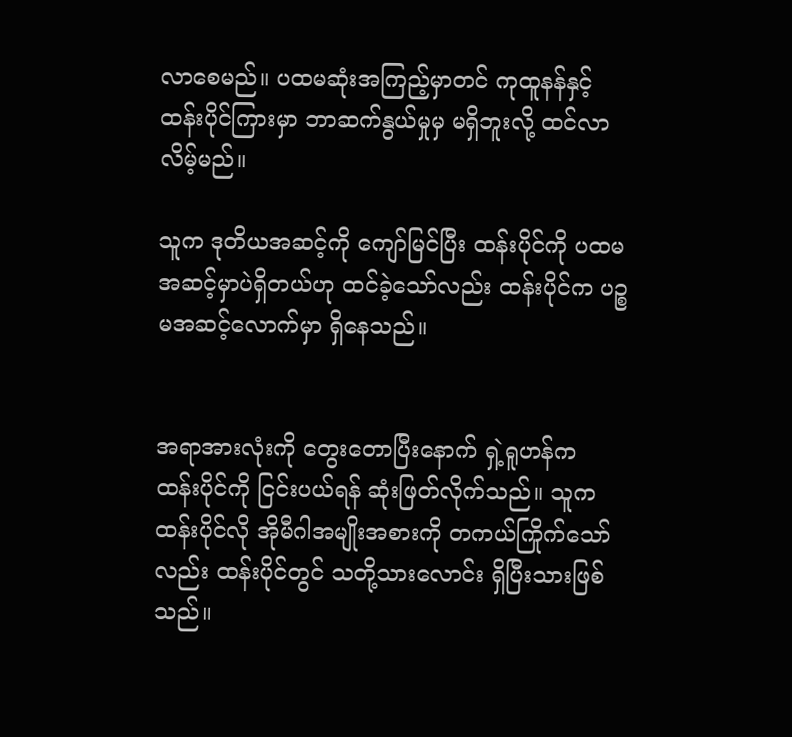လာစေမည်။ ပထမဆုံးအကြည့်မှာတင် ကုထူနန်နှင့် ထန်းပိုင်ကြားမှာ ဘာဆက်နွယ်မှုမှ မရှိဘူးလို့ ထင်လာလိမ့်မည်။

သူက ဒုတိယအဆင့်ကို ကျော်မြင်ပြီး ထန်းပိုင်ကို ပထမအဆင့်မှာပဲရှိတယ်ဟု ထင်ခဲ့သော်လည်း ထန်းပိုင်က ပဉ္စမအဆင့်‌လောက်မှာ ရှိနေသည်။


အရာအားလုံးကို တွေး‌တောပြီးနောက် ရှဲ့ရူဟန်က ထန်းပိုင်ကို ငြင်းပယ်ရန် ဆုံးဖြတ်လိုက်သည်။ သူက ထန်းပိုင်လို အိုမီဂါအမျိုးအစားကို တကယ်ကြိုက်သော်လည်း ထန်းပိုင်တွင် သတို့သားလောင်း ရှိပြီးသားဖြစ်သည်။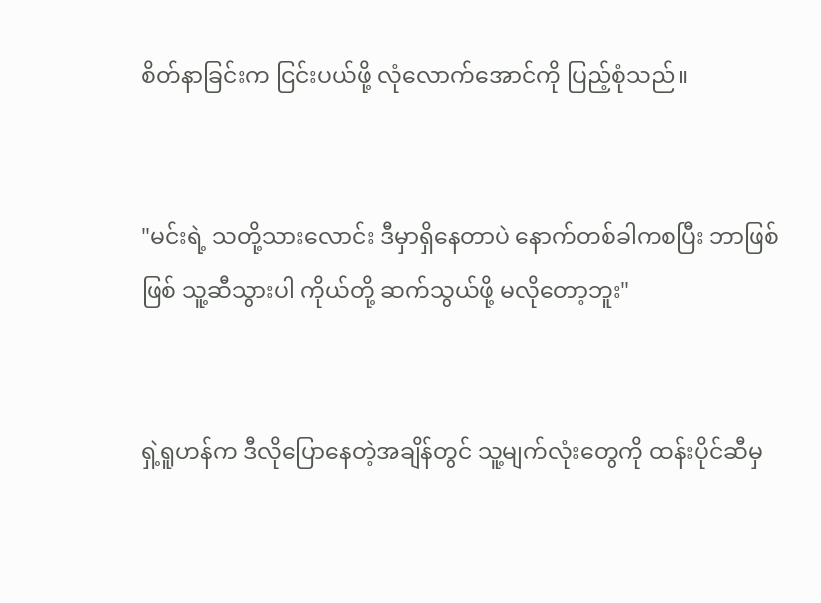စိတ်နာခြင်းက ငြင်းပယ်ဖို့ လုံလောက်အောင်ကို ပြည့်စုံသည်။


"မင်းရဲ့ သတို့သားလောင်း ဒီမှာရှိနေတာပဲ နောက်တစ်ခါကစပြီး ဘာဖြစ်ဖြစ် သူ့ဆီသွားပါ ကိုယ်တို့ ဆက်သွယ်ဖို့ မလိုတော့ဘူး"


ရှဲ့ရူဟန်က ဒီလိုပြောနေတဲ့အချိန်တွင် သူ့မျက်လုံးတွေကို ထန်းပိုင်ဆီမှ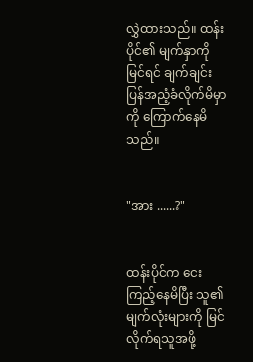လွှဲထားသည်။ ထန်းပိုင်၏ မျက်နှာကို မြင်ရင် ချက်ချင်း ပြန်အညံ့ခံလိုက်မိမှာကို ကြောက်နေမိသည်။


"အား ......?"


ထန်းပိုင်က ငေးကြည့်နေမိပြီး သူ၏ မျက်လုံးများကို မြင်လိုက်ရသူအဖို့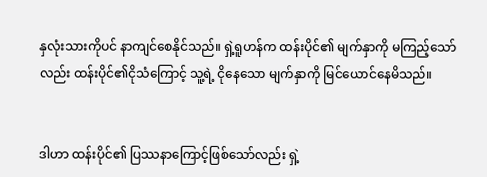နှလုံးသားကိုပင် နာကျင်စေနိုင်သည်။ ရှဲ့ရူဟန်က ထန်းပိုင်၏ မျက်နှာကို မကြည့်သော်လည်း ထန်းပိုင်၏ငိုသံကြောင့် သူ့ရဲ့ ငိုနေသော မျက်နှာကို မြင်ယောင်နေမိသည်။


ဒါဟာ ထန်းပိုင်၏ ပြဿနာကြောင့်ဖြစ်သော်လည်း ရှဲ့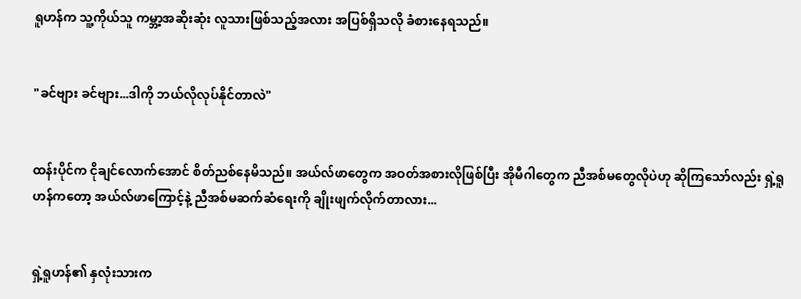ရူဟန်က သူ့ကိုယ်သူ ကမ္ဘာ့အဆိုးဆုံး လူသားဖြစ်သည့်အလား အပြစ်ရှိသလို ခံစားနေရသည်။


"ခင်ဗျား ခင်ဗျား...ဒါကို ဘယ်လိုလုပ်နိုင်တာလဲ"


ထန်းပိုင်က ငိုချင်လောက်အောင် စိတ်ညစ်နေမိသည်။ အယ်လ်ဖာတွေက အဝတ်အစားလိုဖြစ်ပြီး အိုမီဂါတွေက ညီအစ်မတွေလိုပဲဟု ဆိုကြသော်လည်း ရှဲ့ရူဟန်ကတော့ အယ်လ်ဖာကြောင့်နဲ့ ညီအစ်မဆက်ဆံရေးကို ချိုးဖျက်လိုက်တာလား...


ရှဲ့ရူဟန်၏ နှလုံးသားက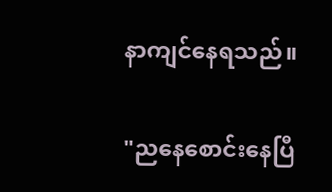နာကျင်နေရသည်။

"ညနေစောင်းနေပြီ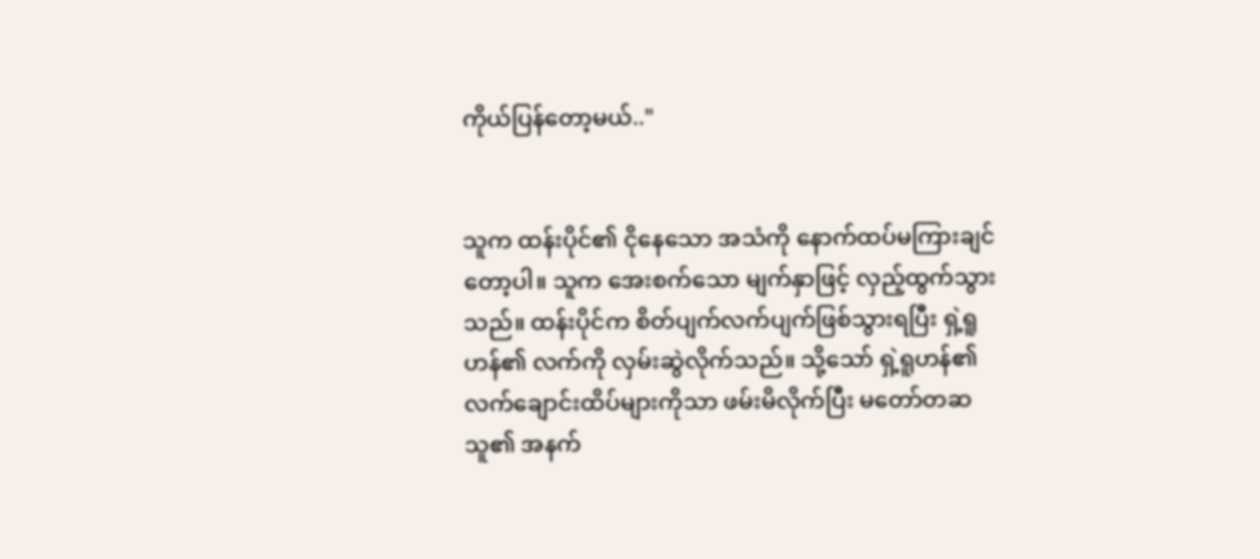ကိုယ်ပြန်‌တော့မယ်.."


သူက ထန်းပိုင်၏ ငိုနေသော အသံကို နောက်ထပ်မကြားချင်တော့ပါ။ သူက အေးစက်သော မျက်နှာဖြင့် လှည့်ထွက်သွားသည်။ ထန်းပိုင်က စိတ်ပျက်လက်ပျက်ဖြစ်သွားရပြီး ရှဲ့ရူဟန်၏ လက်ကို လှမ်းဆွဲလိုက်သည်။ သို့သော် ရှဲ့ရူဟန်၏ လက်ချောင်းထိပ်များကိုသာ ဖမ်းမိလိုက်ပြီး မတော်တဆ သူ၏ အနက်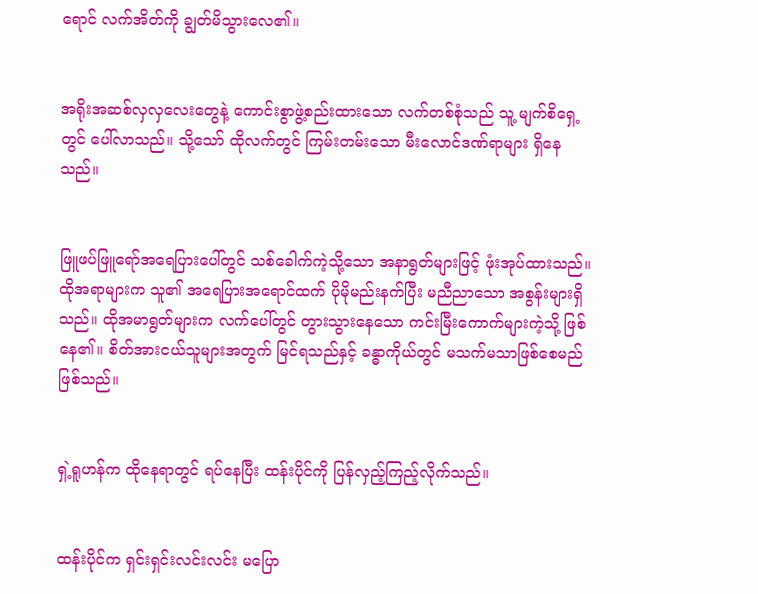ရောင် လက်အိတ်ကို ချွတ်မိသွားလေ၏။


အရိုးအဆစ်လှလှလေးတွေနဲ့ ကောင်းစွာဖွဲ့စည်းထားသော လက်တစ်စုံသည် သူ့ မျက်စိရှေ့တွင် ပေါ်လာသည်။ သို့သော် ထိုလက်တွင် ကြမ်းတမ်းသော မီးလောင်ဒဏ်ရာများ ရှိနေသည်။


ဖြူဖပ်ဖြူရော်အရေပြားပေါ်တွင် သစ်ခေါက်ကဲ့သို့သော အနာရွတ်များဖြင့် ဖုံးအုပ်ထားသည်။ ထိုအရာများက သူ၏ အရေပြားအရောင်ထက် ပိုမိုမည်းနက်ပြီး မညီညာသော အစွန်းများရှိသည်။ ထိုအမာရွတ်များက လက်ပေါ်တွင် တွားသွားနေသော ကင်းမြီးကောက်များကဲ့သို့ ဖြစ်နေ၏။ စိတ်အားငယ်သူများအတွက် မြင်ရသည်နှင့် ခန္ဓာကိုယ်တွင် မသက်မသာဖြစ်စေမည်ဖြစ်သည်။


ရှဲ့ရူဟန်က ထိုနေရာတွင် ရပ်နေပြီး ထန်းပိုင်ကို ပြန်လှည့်ကြည့်လိုက်သည်။


ထန်းပိုင်က ရှင်းရှင်းလင်းလင်း မပြော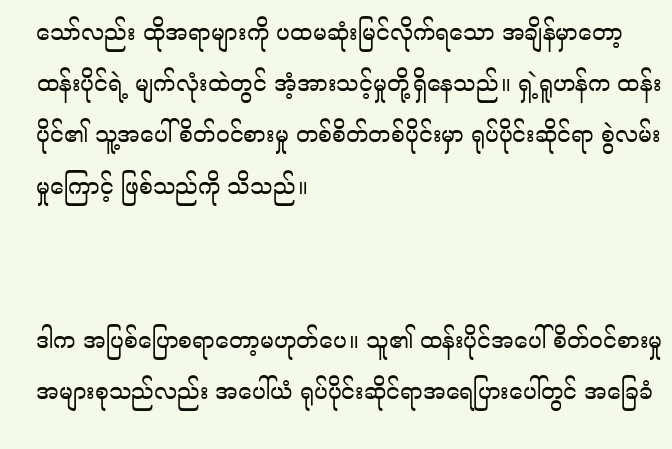သော်လည်း ထိုအရာများကို ပထမဆုံးမြင်လိုက်ရသော အချိန်မှာတော့ ထန်းပိုင်ရဲ့ မျက်လုံးထဲတွင် အံ့အားသင့်မှုတို့ရှိ‌နေသည်။ ရှဲ့ရူဟန်က ထန်းပိုင်၏ သူ့အပေါ် စိတ်ဝင်စားမှု တစ်စိတ်တစ်ပိုင်းမှာ ရုပ်ပိုင်းဆိုင်ရာ စွဲလမ်းမှုကြောင့် ဖြစ်သည်ကို သိသည်။


ဒါက အပြစ်ပြောစရာတော့မဟုတ်ပေ။ သူ၏ ထန်းပိုင်အပေါ် စိတ်ဝင်စားမှု အများစုသည်လည်း အပေါ်ယံ ရုပ်ပိုင်းဆိုင်ရာအရေပြားပေါ်တွင် အခြေခံ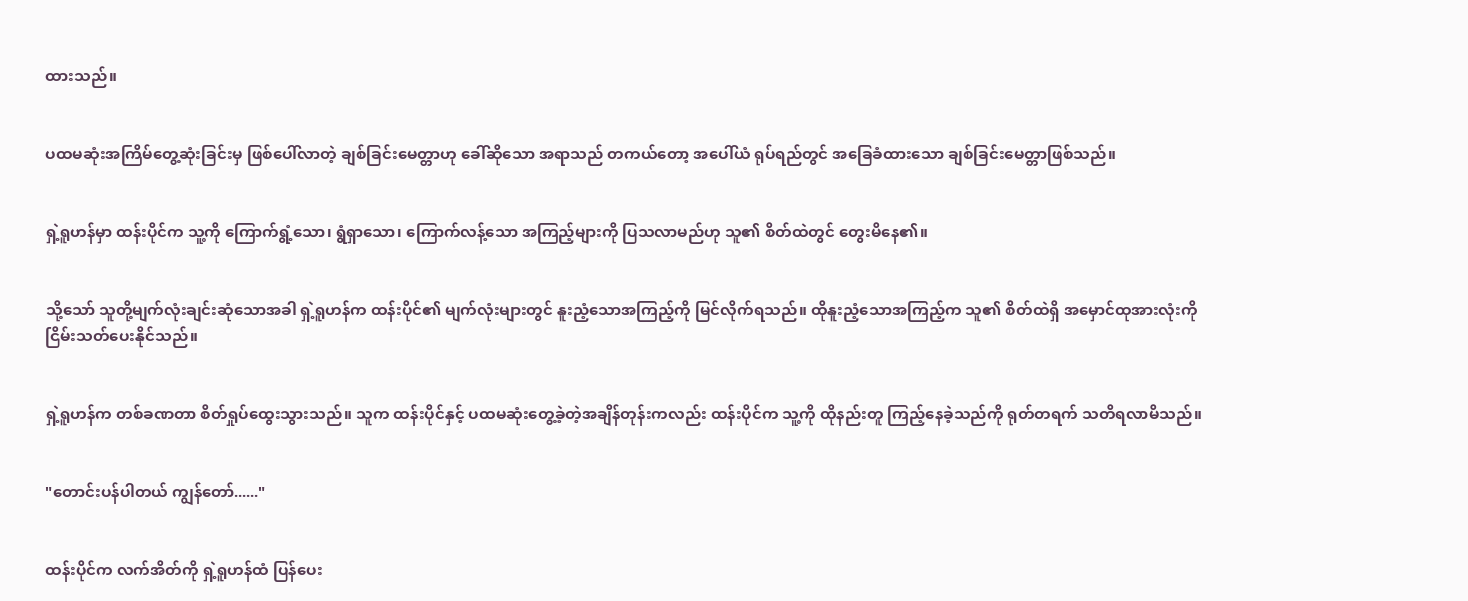ထားသည်။


ပထမဆုံးအကြိမ်တွေ့ဆုံးခြင်းမှ ဖြစ်ပေါ်လာတဲ့ ချစ်ခြင်းမေတ္တာဟု ခေါ်ဆိုသော အရာသည် တကယ်တော့ အပေါ်ယံ ရုပ်ရည်တွင် အခြေခံထားသော ချစ်ခြင်းမေတ္တာဖြစ်သည်။


ရှဲ့ရူဟန်မှာ ထန်းပိုင်က သူ့ကို ကြောက်ရွံ့သော၊ ရွံရှာသော၊ ကြောက်လန့်သော အကြည့်များကို ပြသလာမည်ဟု သူ၏ စိတ်ထဲတွင် တွေးမိနေ၏။


သို့သော် သူတို့မျက်လုံးချင်းဆုံသောအခါ ရှဲ့ရူဟန်က ထန်းပိုင်၏ မျက်လုံးများတွင် နူးညံ့သောအကြည့်ကို မြင်လိုက်ရသည်။ ထိုနူးညံ့သောအကြည့်က သူ၏ စိတ်ထဲရှိ အမှောင်ထုအားလုံးကို ငြိမ်းသတ်ပေးနိုင်သည်။


ရှဲ့ရူဟန်က တစ်ခဏတာ စိတ်ရှုပ်ထွေးသွားသည်။ သူက ထန်းပိုင်နှင့် ပထမဆုံးတွေ့ခဲ့တဲ့အချိန်တုန်းကလည်း ထန်းပိုင်က သူ့ကို ထိုနည်းတူ ကြည့်နေခဲ့သည်ကို ရုတ်တရက် သတိရလာမိသည်။


"တောင်းပန်ပါတယ် ကျွန်တော်......"


ထန်းပိုင်က လက်အိတ်ကို ရှဲ့ရူဟန်ထံ ပြန်ပေး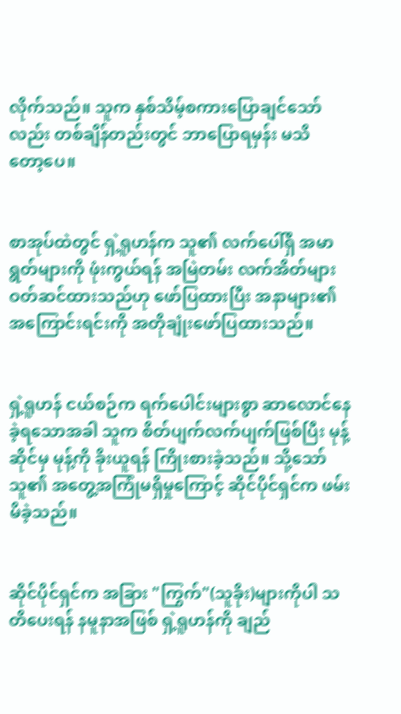လိုက်သည်။ သူက နှစ်သိမ့်စကားပြောချင်သော်လည်း တစ်ချိန်တည်းတွင် ဘာပြောရမှန်း မသိတော့‌ပေ။


စာအုပ်ထဲတွင် ရှဲ့ရူဟန်က သူ၏ လက်ပေါ်ရှိ အမာရွတ်များကို ဖုံးကွယ်ရန် အမြဲတမ်း လက်အိတ်များ ဝတ်ဆင်ထားသည်ဟု ဖော်ပြထားပြီး အနာများ၏ အကြောင်းရင်းကို အတိုချုံးဖော်ပြထားသည်။


ရှဲ့ရူဟန် ငယ်စဉ်က ရက်ပေါင်းများစွာ ဆာလောင်နေခဲ့ရသောအခါ သူက စိတ်ပျက်လက်ပျက်ဖြစ်ပြီး မုန့်ဆိုင်မှ မုန့်ကို ခိုးယူရန် ကြိုးစားခဲ့သည်။ သို့သော် သူ၏ အတွေ့အကြုံမရှိမှုကြောင့် ဆိုင်ပိုင်ရှင်က ဖမ်းမိခဲ့သည်။


ဆိုင်ပိုင်ရှင်က အခြား "ကြွက်"(သူခိုး)များကိုပါ သတိပေးရန် နမူနာအဖြစ် ရှဲ့ရူဟန်ကို ချည်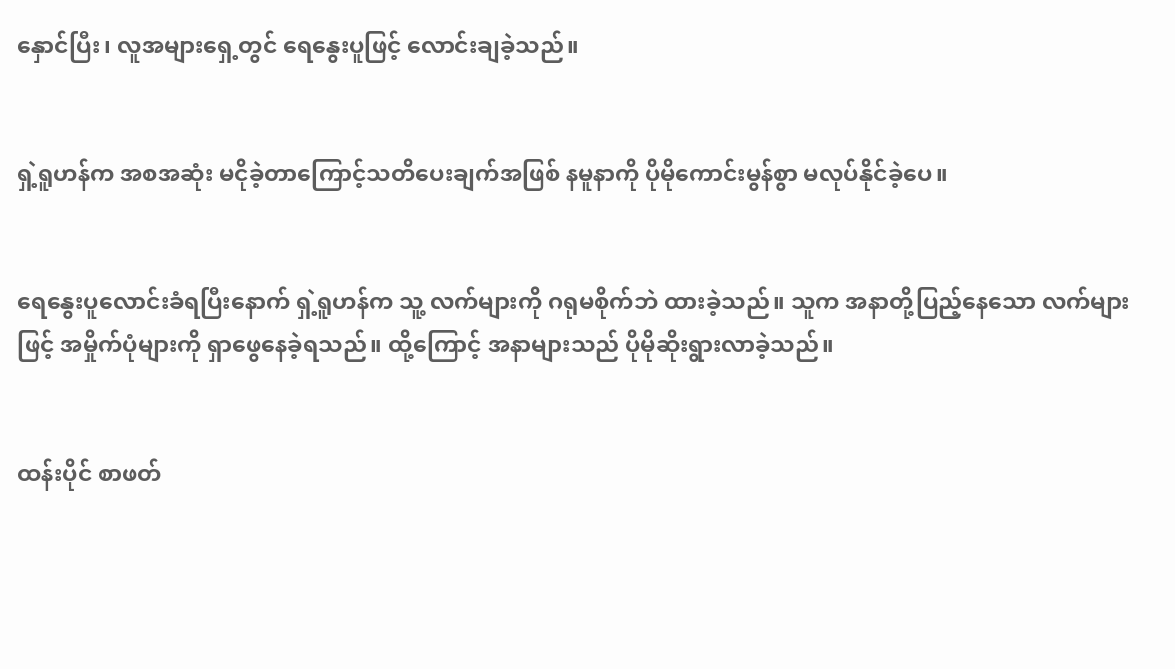နှောင်ပြီး၊ လူအများရှေ့တွင် ရေနွေးပူဖြင့် လောင်းချခဲ့သည်။


ရှဲ့ရူဟန်က အစအဆုံး မငိုခဲ့တာ‌ကြောင့်သတိပေးချက်အဖြစ် နမူနာကို ပိုမိုကောင်းမွန်စွာ မလုပ်နိုင်ခဲ့ပေ။


ရေနွေးပူလောင်းခံရပြီးနောက် ရှဲ့ရူဟန်က သူ့ လက်များကို ဂရုမစိုက်ဘဲ ထားခဲ့သည်။ သူက အနာတို့ပြည့်နေသော လက်များဖြင့် အမှိုက်ပုံများကို ရှာဖွေနေခဲ့ရသည်။ ထို့ကြောင့် အနာများသည် ပိုမိုဆိုးရွားလာခဲ့သည်။


ထန်းပိုင် စာဖတ်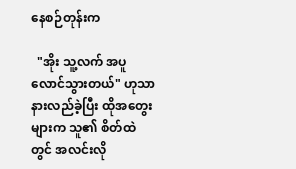နေစဉ်တုန်းက

  "အိုး သူ့လက် အပူလောင်သွားတယ်" ဟုသာ နားလည်ခဲ့ပြီး ထိုအတွေးများက သူ၏ စိတ်ထဲတွင် အလင်းလို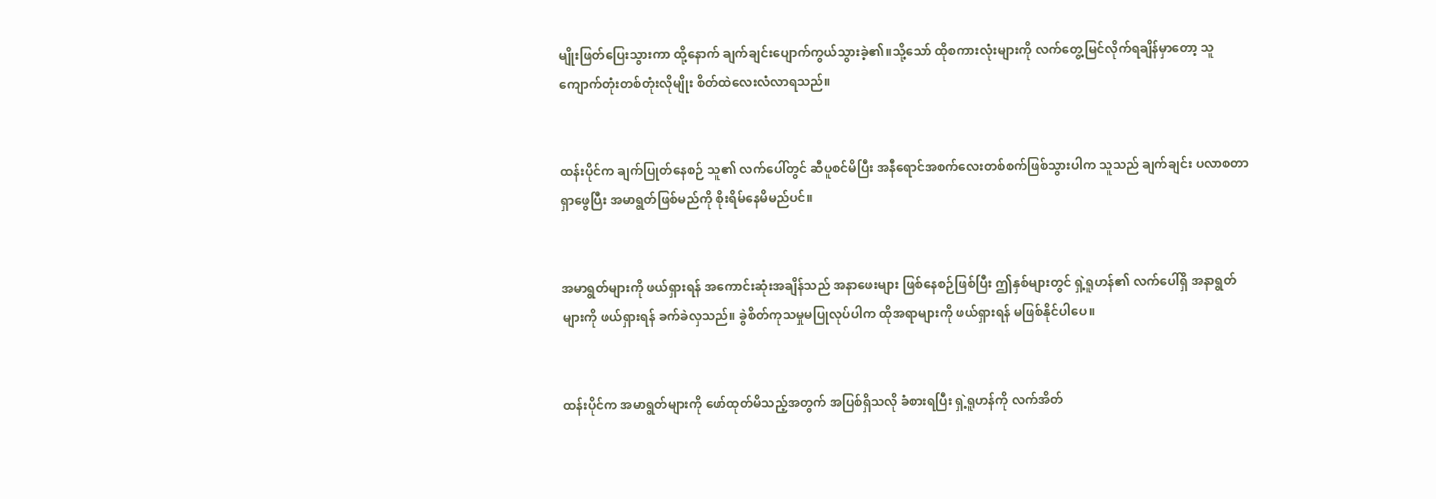မျိုးဖြတ်ပြေးသွားကာ ထို့နောက် ချက်ချင်းပျောက်ကွယ်သွားခဲ့၏။သို့သော် ထိုစကားလုံးများကို လက်တွေ့မြင်လိုက်ရချိန်မှာတော့ သူ ကျောက်တုံးတစ်တုံးလိုမျိုး စိတ်ထဲလေးလံလာရသည်။


ထန်းပိုင်က ချက်ပြုတ်နေစဉ် သူ၏ လက်ပေါ်တွင် ဆီပူစင်မိပြီး အနီရောင်အစက်လေးတစ်စက်ဖြစ်သွားပါက သူသည် ချက်ချင်း ပလာစတာရှာဖွေပြီး အမာရွတ်ဖြစ်မည်ကို စိုးရိမ်နေမိမည်ပင်။


အမာရွတ်များကို ဖယ်ရှားရန် အကောင်းဆုံးအချိန်သည် အနာဖေးများ ဖြစ်နေစဉ်ဖြစ်ပြီး ဤနှစ်များတွင် ရှဲ့ရူဟန်၏ လက်ပေါ်ရှိ အနာရွတ်များကို ဖယ်ရှားရန် ခက်ခဲလှသည်။ ခွဲစိတ်ကုသမှုမပြုလုပ်ပါက ထိုအရာများကို ဖယ်ရှားရန် မဖြစ်နိုင်ပါပေ။


ထန်းပိုင်က အမာရွတ်များကို ဖော်ထုတ်မိသည့်အတွက် အပြစ်ရှိသလို ခံစားရပြီး ရှဲ့ရူဟန်ကို လက်အိတ်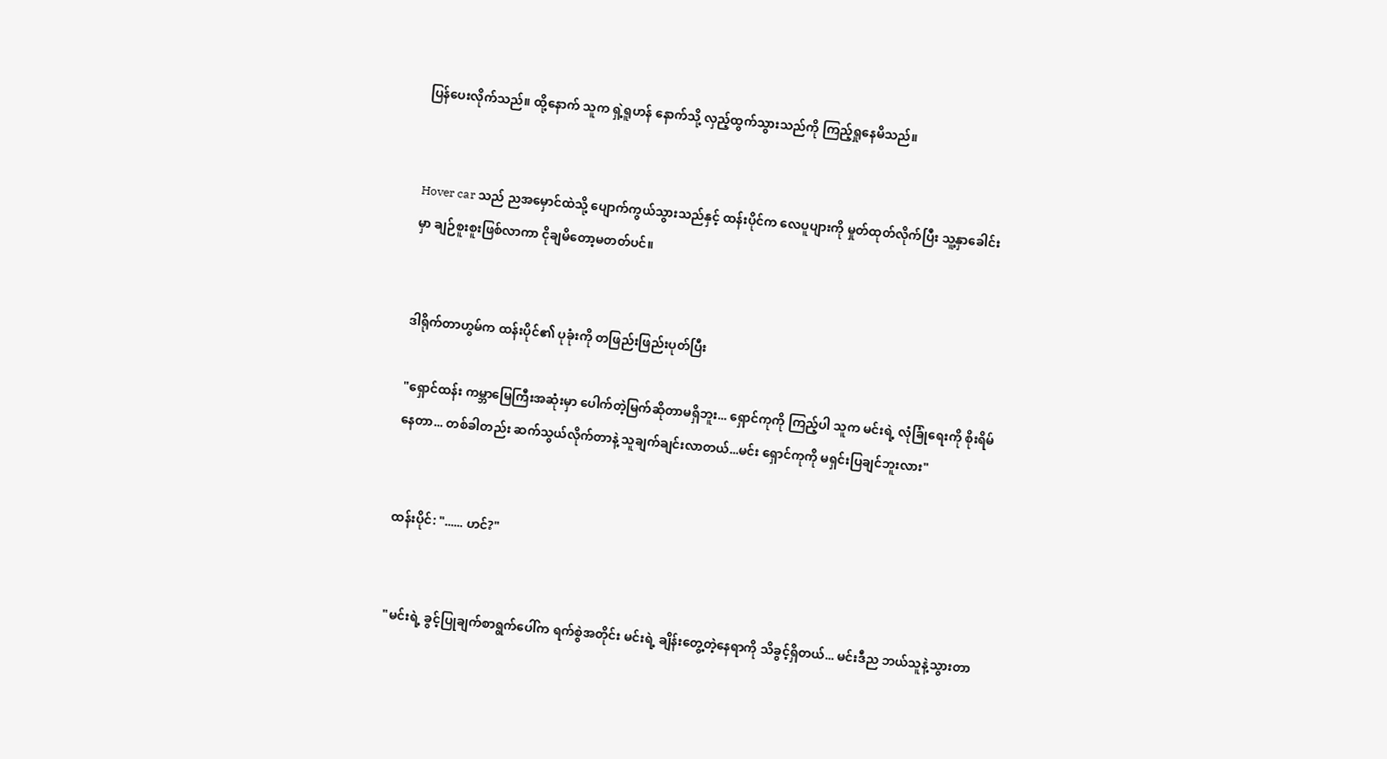ပြန်ပေးလိုက်သည်။ ထို့နောက် သူက ရှဲ့ရူဟန် နောက်သို့ လှည့်ထွက်သွားသည်ကို ကြည့်ရှုနေမိသည်။


Hover car သည် ညအမှောင်ထဲသို့ ပျောက်ကွယ်သွားသည်နှင့် ထန်းပိုင်က လေပူပျားကို မှုတ်ထုတ်လိုက်ပြီး သူ့နှာခေါင်းမှာ ချဉ်စူးစူးဖြစ်လာကာ ငိုချမိတော့မတတ်ပင်။


ဒါရိုက်တာ‌‌ဟွမ်က ထန်းပိုင်၏ ပုခုံးကို တဖြည်းဖြည်းပုတ်ပြီး

"ရှောင်ထန်း ကမ္ဘာမြေကြီးအဆုံးမှာ ပေါက်တဲ့မြက်ဆိုတာမရှိဘူး... ရှောင်ကုကို ကြည့်ပါ သူက မင်းရဲ့ လုံခြုံရေးကို စိုးရိမ်နေတာ... တစ်ခါတည်း ဆက်သွယ်လိုက်တာနဲ့ သူချက်ချင်းလာတယ်...မင်း ရှောင်ကုကို မရှင်းပြချင်ဘူးလား"


ထန်းပိုင်: "...... ဟင်?"


"မင်းရဲ့ ခွင့်ပြုချက်စာရွက်ပေါ်က ရက်စွဲအတိုင်း မင်းရဲ့ ချိန်း‌တွေ့တဲ့နေရာကို သိခွင့်ရှိတယ်... မင်းဒီည ဘယ်သူနဲ့သွားတာ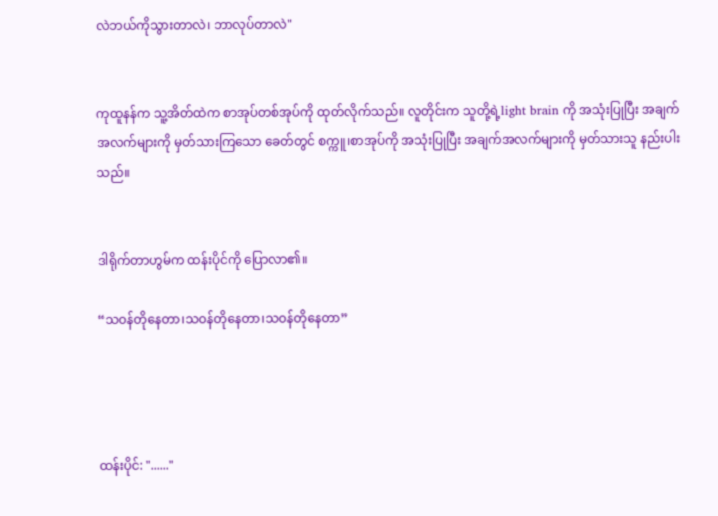လဲဘယ်ကိုသွားတာလဲ၊ ဘာလုပ်တာလဲ"


ကုထူနန်က သူ့အိတ်ထဲက စာအုပ်တစ်အုပ်ကို ထုတ်လိုက်သည်။ လူတိုင်းက သူတို့ရဲ့light brain ကို အသုံးပြုပြီး အချက်အလက်များကို မှတ်သားကြသော ခေတ်တွင် စက္ကူ၊စာအုပ်ကို အသုံးပြုပြီး အချက်အလက်များကို မှတ်သားသူ နည်းပါးသည်။


ဒါရိုက်တာဟွမ်က ထန်းပိုင်ကို ပြောလာ၏။

“သဝန်တိုနေတာ၊သဝန်တိုနေတာ၊သဝန်တိုနေတာ”




ထန်းပိုင်: "......"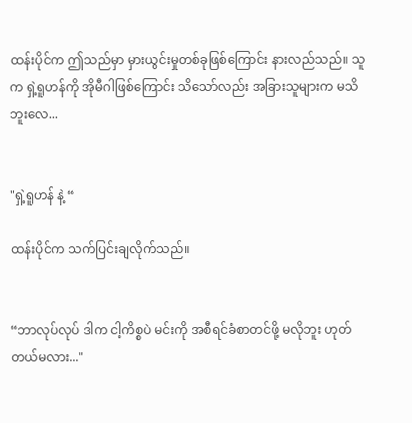ထန်းပိုင်က ဤသည်မှာ မှားယွင်းမှုတစ်ခုဖြစ်ကြောင်း နားလည်သည်။ သူက ရှဲ့ရူဟန်ကို အိုမီဂါဖြစ်ကြောင်း သိသော်လည်း အခြားသူများက မသိဘူးလေ...


"ရှဲ့ရူဟန် နဲ့ “

ထန်းပိုင်က သက်ပြင်းချလိုက်သည်။


“ဘာလုပ်လုပ် ဒါက ငါ့ကိစ္စပဲ မင်းကို အစီရင်ခံစာတင်ဖို့ မလိုဘူး ဟုတ်တယ်မလား..."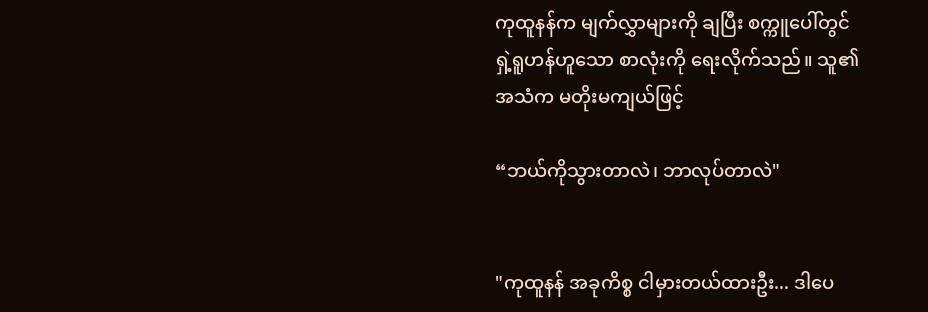ကုထူနန်က မျက်လွှာများကို ချပြီး စက္ကူပေါ်တွင် ရှဲ့ရူဟန်ဟူသော စာလုံးကို ရေးလိုက်သည်။ သူ၏ အသံက မတိုးမကျယ်ဖြင့်

“ဘယ်ကိုသွားတာလဲ၊ ဘာလုပ်တာလဲ"


"ကုထူနန် အခုကိစ္စ ငါမှားတယ်ထားဦး... ဒါပေ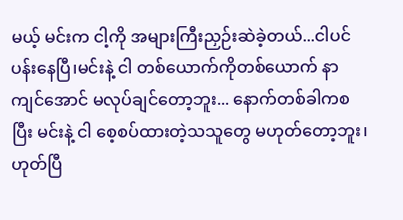မယ့် မင်းက ငါ့ကို အများကြီးညှဉ်းဆဲခဲ့တယ်...ငါပင်ပန်းနေပြီ၊မင်းနဲ့ ငါ တစ်ယောက်ကိုတစ်ယောက် နာကျင်အောင် မလုပ်ချင်တော့ဘူး... နောက်တစ်ခါကစပြီး မင်းနဲ့ ငါ စေ့စပ်ထားတဲ့သသူတွေ မဟုတ်တော့ဘူး၊ ဟုတ်ပြီ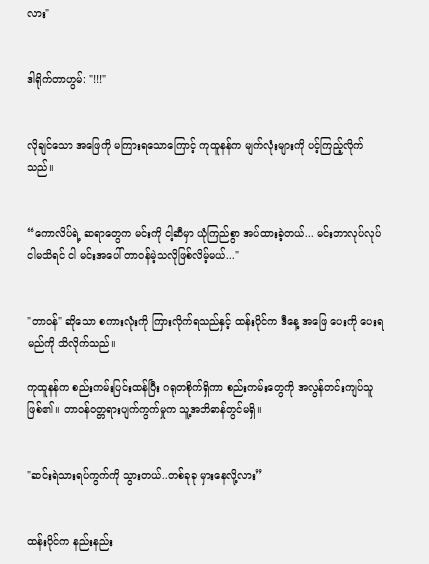လား"


ဒါရိုက်တာဟွမ်: "!!!"


လိုချင်သော အဖြေကို မကြားရသောကြောင့် ကုထူနန်က မျက်လုံးများကို ပင့်ကြည့်လိုက်သည်။


“ကောလိပ်ရဲ့ ဆရာတွေက မင်းကို ငါ့ဆီမှာ ယုံကြည်စွာ အပ်ထားခဲ့တယ်... မင်းဘာလုပ်လုပ် ငါမသိရင် ငါ မင်းအပေါ် တာဝန်မဲ့သလိုဖြစ်လိမ့်မယ်..."


"တာဝန်" ဆိုသော စကားလုံးကို ကြားလိုက်ရသည်နှင့် ထန်းပိုင်က ဒီနေ့ အဖြေ ပေးကို‌ ပေးရမည်ကို သိလိုက်သည်။

ကုထူနန်က စည်းကမ်းပြင်းထန်ပြီး ဂရုတစိုက်ရှိကာ စည်းကမ်းတွေကို အလွန်တင်းကျပ်သူဖြစ်၏။ တာဝန်ဝတ္တရားပျက်ကွက်မှုက သူ့အဘိဓာန်တွင်မရှိ။


"ဆင်းရဲသားရပ်ကွက်ကို သွားတယ်..တစ်ခုခု မှားနေလို့လား”


ထန်းပိုင်က နည်းနည်း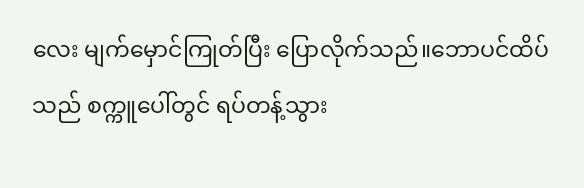လေး မျက်မှောင်ကြုတ်ပြီး ပြောလိုက်သည်။ဘောပင်ထိပ်သည် စက္ကူပေါ်တွင် ရပ်တန့်သွား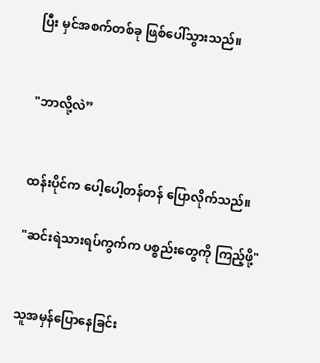ပြီး မှင်အစက်တစ်ခု ဖြစ်‌ပေါ်သွားသည်။


"ဘာလို့လဲ”


ထန်းပိုင်က ပေါ့ပေါ့တန်တန် ပြောလိုက်သည်။

"ဆင်းရဲသားရပ်ကွက်က ပစ္စည်းတွေကို ကြည့်ဖို့"


သူအမှန်ပြောနေခြင်း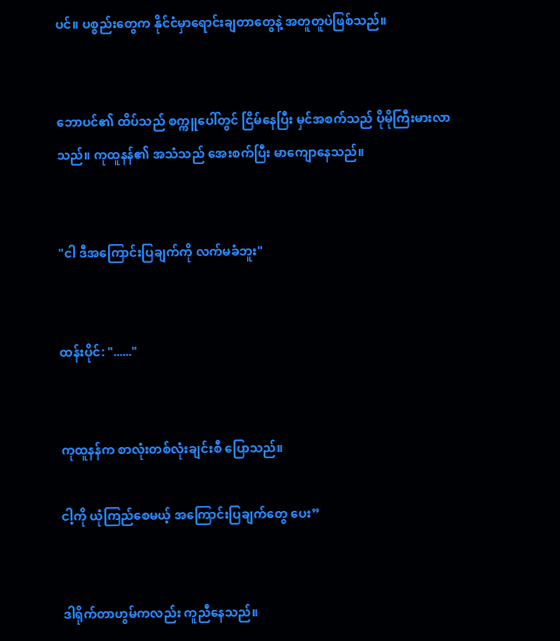ပင်။ ပစ္စည်းတွေက နိုင်ငံမှာရောင်းချတာတွေနဲ့ အတူတူပဲဖြစ်သည်။


ဘောပင်၏ ထိပ်သည် စက္ကူပေါ်တွင် ငြိမ်နေပြီး မှင်အစက်သည် ပိုမိုကြီးမားလာသည်။ ကုထူနန်၏ အသံသည် အေးစက်ပြီး မာကျောနေသည်။


"ငါ ဒီအကြောင်းပြချက်ကို လက်မခံဘူး"


ထန်းပိုင်: "......"


ကုထူနန်က စာလုံးတစ်လုံးချင်းစီ ပြောသည်။

ငါ့ကို ယုံကြည်စေမယ့် အကြောင်းပြချက်တွေ ပေး”


ဒါရိုက်တာ‌ဟွမ်ကလည်း ကူညီနေသည်။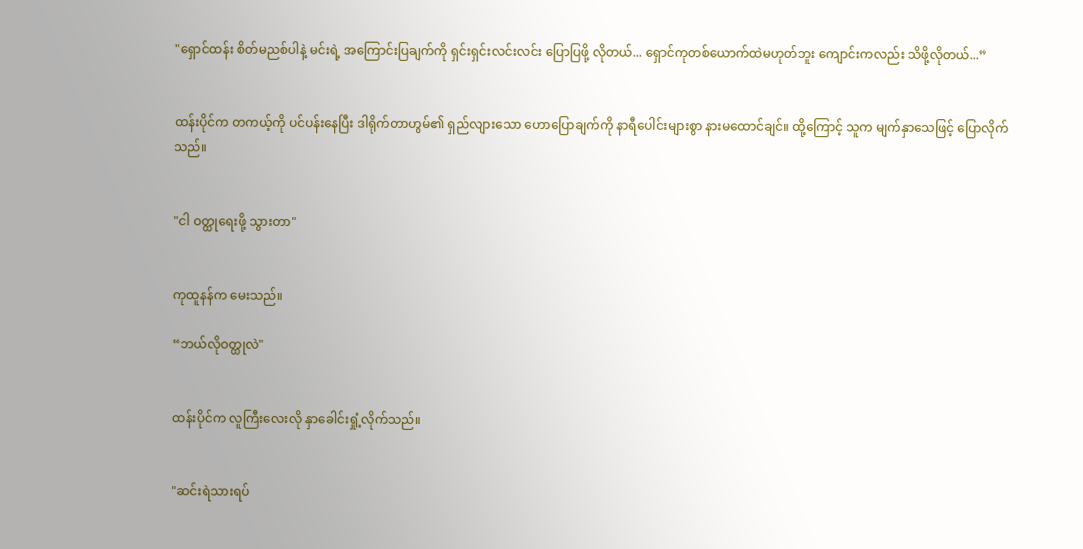"ရှောင်ထန်း စိတ်မညစ်ပါနဲ့ မင်းရဲ့ အကြောင်းပြချက်ကို ရှင်းရှင်းလင်းလင်း ပြောပြဖို့ လိုတယ်... ရှောင်ကုတစ်ယောက်ထဲမဟုတ်ဘူး ကျောင်းကလည်း သိဖို့လိုတယ်...”


ထန်းပိုင်က တကယ့်ကို ပင်ပန်းနေပြီး ဒါရိုက်တာဟွမ်၏ ရှည်လျားသော ဟောပြောချက်ကို နာရီပေါင်းများစွာ နားမထောင်ချင်။ ထို့ကြောင့် သူက မျက်နှာသေဖြင့် ပြောလိုက်သည်။


"ငါ ဝတ္ထုရေးဖို့ သွားတာ"


ကုထူနန်က မေးသည်။

“ဘယ်လိုဝတ္ထုလဲ"


ထန်းပိုင်က လူကြီးလေးလို နှာ‌ခေါင်းရှုံ့လိုက်သည်။


"ဆင်းရဲသားရပ်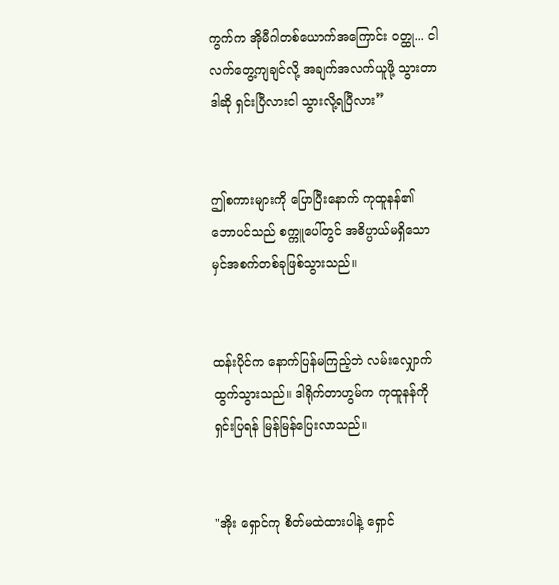ကွက်က အိုမီဂါတစ်ယောက်အကြောင်း ဝတ္ထု... ငါ လက်တွေ့ကျချင်လို့ အချက်အလက်ယူဖို့ သွားတာ ဒါဆို ရှင်းပြီလားငါ သွားလို့ရပြီလား”


ဤစကားများကို ပြောပြီးနောက် ကုထူနန်၏ ဘောပင်သည် စက္ကူပေါ်တွင် အဓိပ္ပာယ်မရှိသော မှင်အစက်တစ်ခုဖြစ်သွားသည်။


ထန်းပိုင်က နောက်ပြန်မကြည့်ဘဲ လမ်းလျှောက်ထွက်သွားသည်။ ဒါရိုက်တာဟွမ်က ကုထူနန်ကို ရှင်းပြရန် မြန်မြန်ပြေးလာသည်။


"အိုး ရှောင်ကု စိတ်မထဲထားပါနဲ့ ရှောင်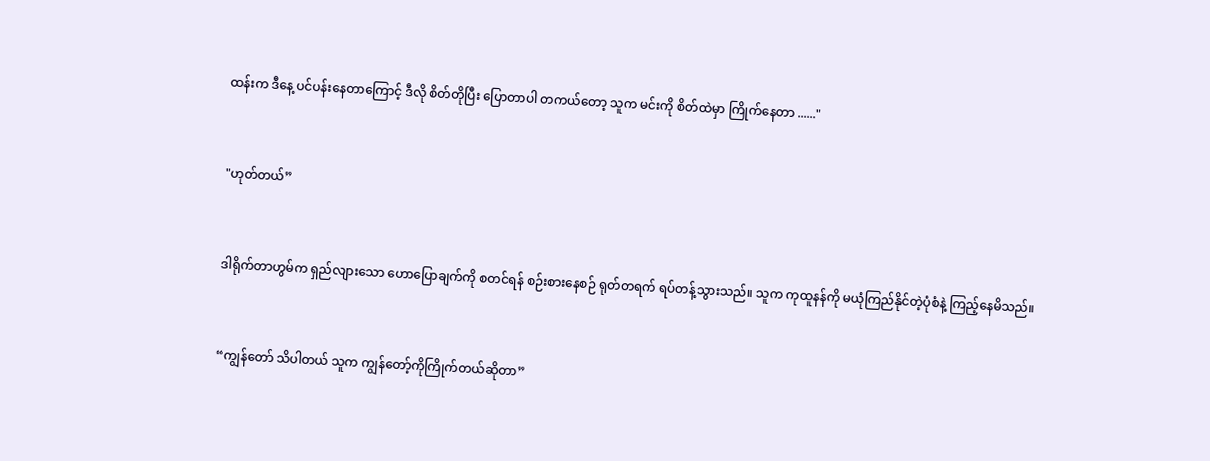ထန်းက ဒီနေ့ ပင်ပန်းနေတာကြောင့် ဒီလို စိတ်တိုပြီး ပြောတာပါ တကယ်တော့ သူက မင်းကို စိတ်ထဲမှာ ကြိုက်နေတာ ......"


"ဟုတ်တယ်”


ဒါရိုက်တာဟွမ်က ရှည်လျားသော ဟောပြောချက်ကို စတင်ရန် စဉ်းစားနေစဉ် ရုတ်တရက် ရပ်တန့်သွားသည်။ သူက ကုထူနန်ကို မယုံကြည်နိုင်တဲ့ပုံစံနဲ့ ကြည့်နေမိသည်။


“ကျွန်‌တော် သိပါတယ် သူက ကျွန်တော့်ကိုကြိုက်တယ်ဆိုတာ”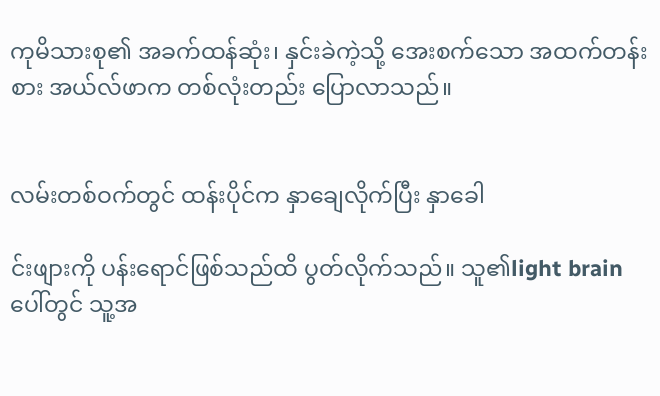ကုမိသားစု၏ အခက်ထန်ဆုံး၊ နှင်းခဲကဲ့သို့ အေးစက်သော အထက်တန်းစား အယ်လ်ဖာက တစ်လုံးတည်း ပြောလာသည်။


လမ်းတစ်ဝက်တွင် ထန်းပိုင်က နှာချေလိုက်ပြီး နှာခေါ

င်းဖျားကို ပန်းရောင်ဖြစ်သည်ထိ ပွတ်လိုက်သည်။ သူ၏light brainပေါ်တွင် သူ့အ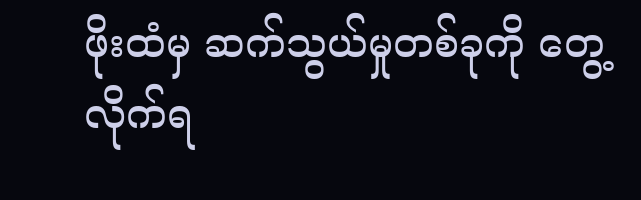ဖိုးထံမှ ဆက်သွယ်မှုတစ်ခုကို တွေ့လိုက်ရ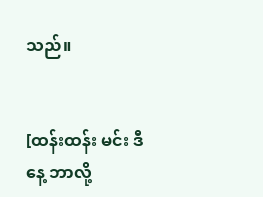သည်။


[ထန်းထန်း မင်း ဒီနေ့ ဘာလို့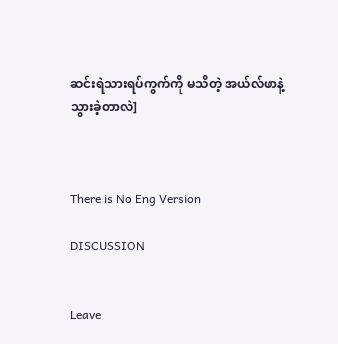ဆင်းရဲသားရပ်ကွက်ကို မသိတဲ့ အယ်လ်ဖာနဲ့ သွားခဲ့တာလဲ]



There is No Eng Version

DISCUSSION


Leave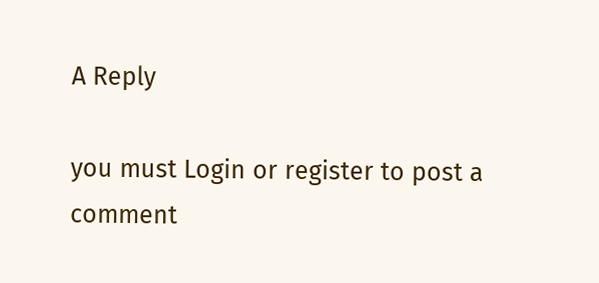A Reply

you must Login or register to post a comment